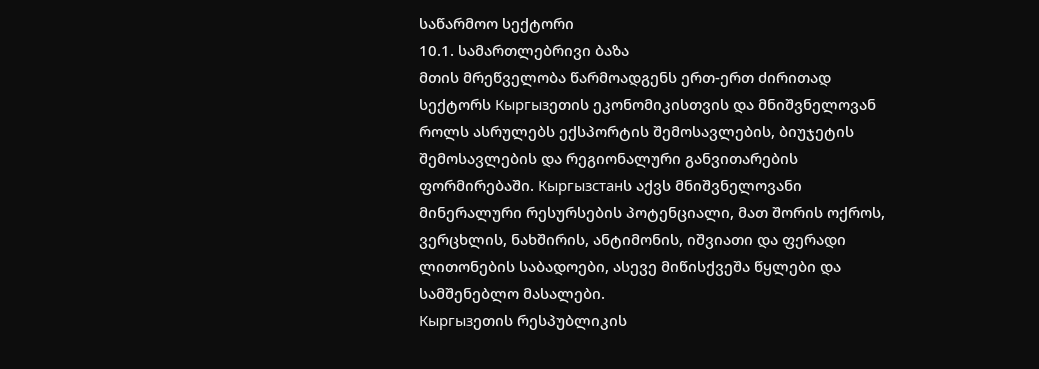საწარმოო სექტორი
10.1. სამართლებრივი ბაზა
მთის მრეწველობა წარმოადგენს ერთ-ერთ ძირითად სექტორს Кыргызეთის ეკონომიკისთვის და მნიშვნელოვან როლს ასრულებს ექსპორტის შემოსავლების, ბიუჯეტის შემოსავლების და რეგიონალური განვითარების ფორმირებაში. Кыргызстанს აქვს მნიშვნელოვანი მინერალური რესურსების პოტენციალი, მათ შორის ოქროს, ვერცხლის, ნახშირის, ანტიმონის, იშვიათი და ფერადი ლითონების საბადოები, ასევე მიწისქვეშა წყლები და სამშენებლო მასალები.
Кыргызეთის რესპუბლიკის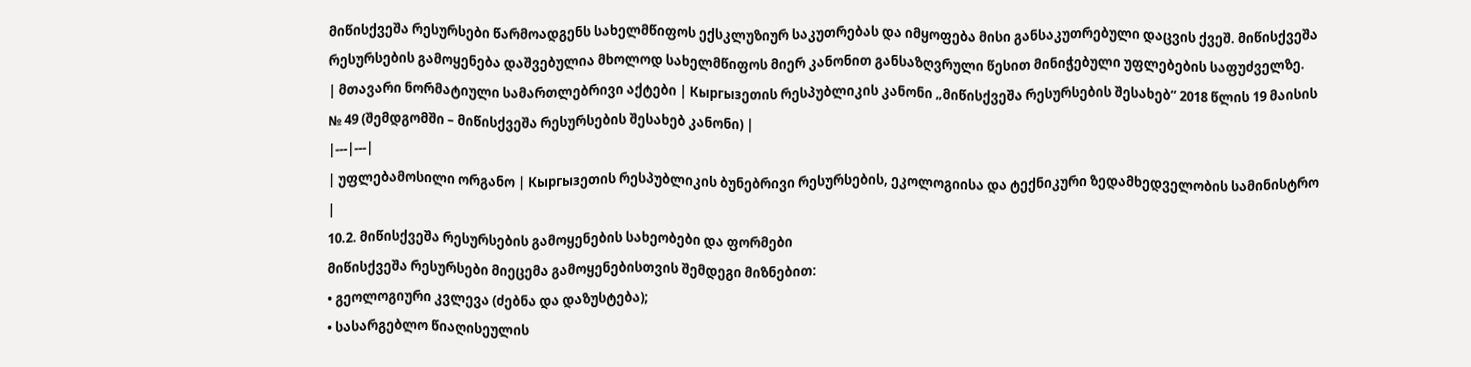მიწისქვეშა რესურსები წარმოადგენს სახელმწიფოს ექსკლუზიურ საკუთრებას და იმყოფება მისი განსაკუთრებული დაცვის ქვეშ. მიწისქვეშა რესურსების გამოყენება დაშვებულია მხოლოდ სახელმწიფოს მიერ კანონით განსაზღვრული წესით მინიჭებული უფლებების საფუძველზე.
| მთავარი ნორმატიული სამართლებრივი აქტები | Кыргызეთის რესპუბლიკის კანონი „მიწისქვეშა რესურსების შესახებ“ 2018 წლის 19 მაისის № 49 (შემდგომში – მიწისქვეშა რესურსების შესახებ კანონი) |
|---|---|
| უფლებამოსილი ორგანო | Кыргызეთის რესპუბლიკის ბუნებრივი რესურსების, ეკოლოგიისა და ტექნიკური ზედამხედველობის სამინისტრო |
10.2. მიწისქვეშა რესურსების გამოყენების სახეობები და ფორმები
მიწისქვეშა რესურსები მიეცემა გამოყენებისთვის შემდეგი მიზნებით:
• გეოლოგიური კვლევა (ძებნა და დაზუსტება);
• სასარგებლო წიაღისეულის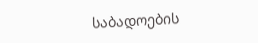საბადოების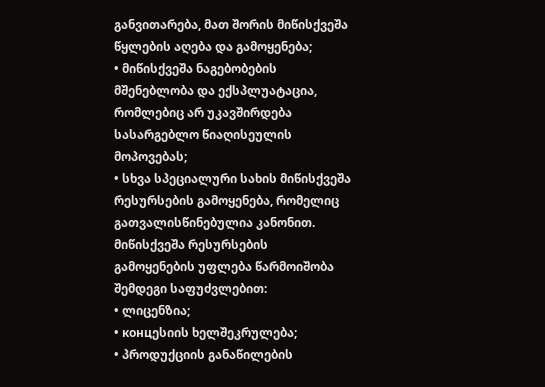განვითარება, მათ შორის მიწისქვეშა წყლების აღება და გამოყენება;
• მიწისქვეშა ნაგებობების მშენებლობა და ექსპლუატაცია, რომლებიც არ უკავშირდება სასარგებლო წიაღისეულის მოპოვებას;
• სხვა სპეციალური სახის მიწისქვეშა რესურსების გამოყენება, რომელიც გათვალისწინებულია კანონით.
მიწისქვეშა რესურსების გამოყენების უფლება წარმოიშობა შემდეგი საფუძვლებით:
• ლიცენზია;
• концესიის ხელშეკრულება;
• პროდუქციის განაწილების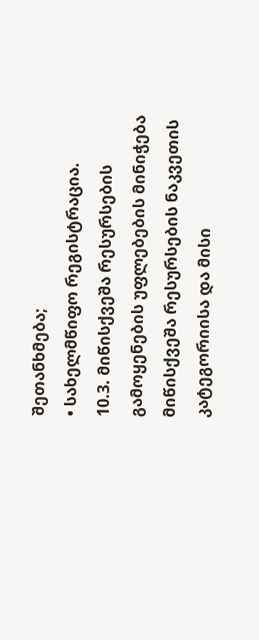შეთანხმება;
• სახელმწიფო რეგისტრაცია.
10.3. მიწისქვეშა რესურსების გამოყენების უფლებების მინიჭება
მიწისქვეშა რესურსების ნაკვეთის კატეგორიისა და მისი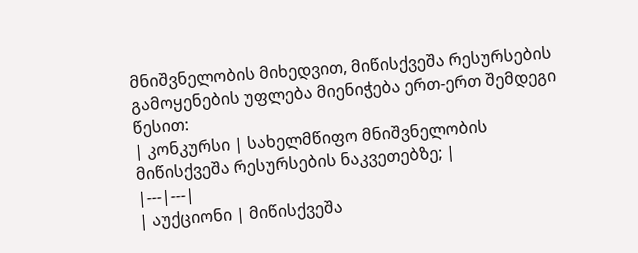მნიშვნელობის მიხედვით, მიწისქვეშა რესურსების გამოყენების უფლება მიენიჭება ერთ-ერთ შემდეგი წესით:
| კონკურსი | სახელმწიფო მნიშვნელობის მიწისქვეშა რესურსების ნაკვეთებზე; |
|---|---|
| აუქციონი | მიწისქვეშა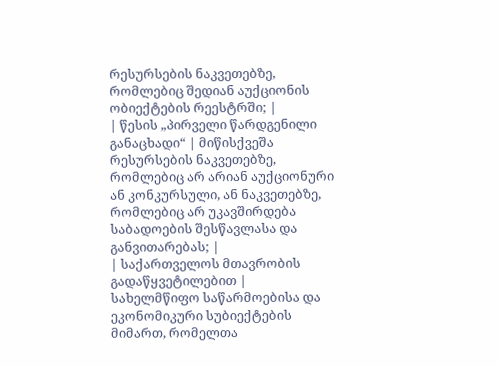რესურსების ნაკვეთებზე, რომლებიც შედიან აუქციონის ობიექტების რეესტრში; |
| წესის „პირველი წარდგენილი განაცხადი“ | მიწისქვეშა რესურსების ნაკვეთებზე, რომლებიც არ არიან აუქციონური ან კონკურსული, ან ნაკვეთებზე, რომლებიც არ უკავშირდება საბადოების შესწავლასა და განვითარებას; |
| საქართველოს მთავრობის გადაწყვეტილებით | სახელმწიფო საწარმოებისა და ეკონომიკური სუბიექტების მიმართ, რომელთა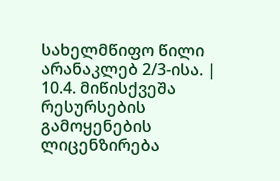სახელმწიფო წილი არანაკლებ 2/3-ისა. |
10.4. მიწისქვეშა რესურსების გამოყენების ლიცენზირება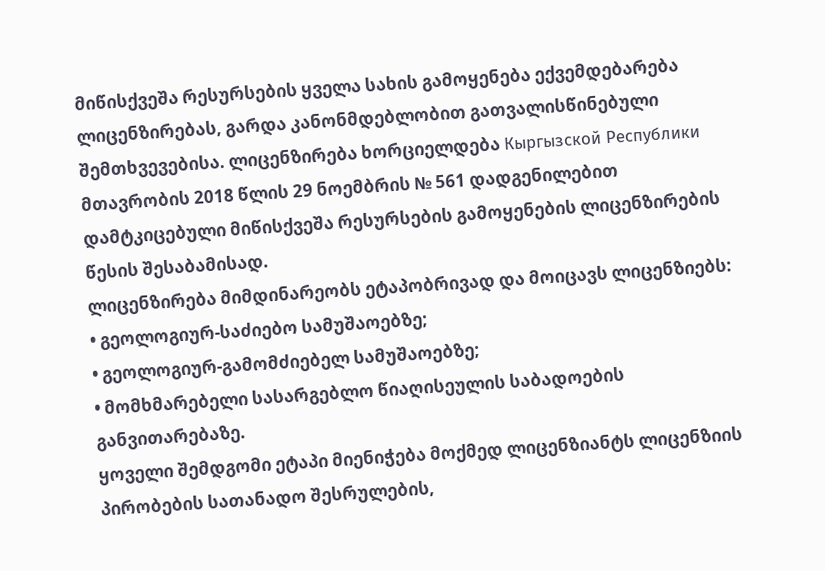მიწისქვეშა რესურსების ყველა სახის გამოყენება ექვემდებარება ლიცენზირებას, გარდა კანონმდებლობით გათვალისწინებული შემთხვევებისა. ლიცენზირება ხორციელდება Кыргызской Республики მთავრობის 2018 წლის 29 ნოემბრის № 561 დადგენილებით დამტკიცებული მიწისქვეშა რესურსების გამოყენების ლიცენზირების წესის შესაბამისად.
ლიცენზირება მიმდინარეობს ეტაპობრივად და მოიცავს ლიცენზიებს:
• გეოლოგიურ-საძიებო სამუშაოებზე;
• გეოლოგიურ-გამომძიებელ სამუშაოებზე;
• მომხმარებელი სასარგებლო წიაღისეულის საბადოების განვითარებაზე.
ყოველი შემდგომი ეტაპი მიენიჭება მოქმედ ლიცენზიანტს ლიცენზიის პირობების სათანადო შესრულების,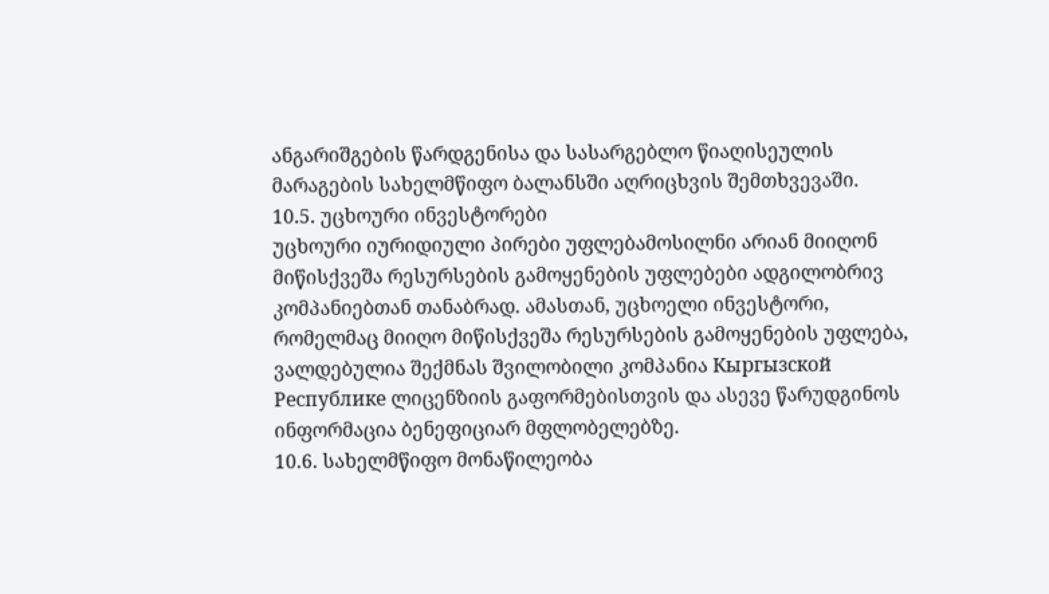ანგარიშგების წარდგენისა და სასარგებლო წიაღისეულის მარაგების სახელმწიფო ბალანსში აღრიცხვის შემთხვევაში.
10.5. უცხოური ინვესტორები
უცხოური იურიდიული პირები უფლებამოსილნი არიან მიიღონ მიწისქვეშა რესურსების გამოყენების უფლებები ადგილობრივ კომპანიებთან თანაბრად. ამასთან, უცხოელი ინვესტორი, რომელმაც მიიღო მიწისქვეშა რესურსების გამოყენების უფლება, ვალდებულია შექმნას შვილობილი კომპანია Кыргызской Республике ლიცენზიის გაფორმებისთვის და ასევე წარუდგინოს ინფორმაცია ბენეფიციარ მფლობელებზე.
10.6. სახელმწიფო მონაწილეობა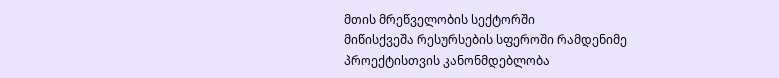მთის მრეწველობის სექტორში
მიწისქვეშა რესურსების სფეროში რამდენიმე პროექტისთვის კანონმდებლობა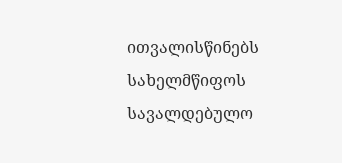ითვალისწინებს სახელმწიფოს სავალდებულო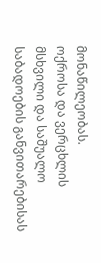მონაწილეობას.
ოქროსა და ვერცხლის მსხვილი და საშუალო საბადოების განვითარებისას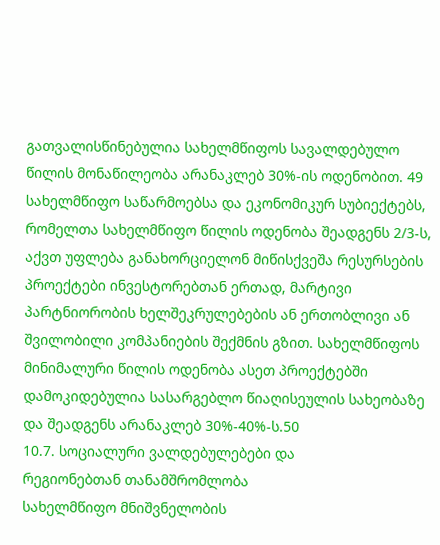გათვალისწინებულია სახელმწიფოს სავალდებულო წილის მონაწილეობა არანაკლებ 30%-ის ოდენობით. 49
სახელმწიფო საწარმოებსა და ეკონომიკურ სუბიექტებს, რომელთა სახელმწიფო წილის ოდენობა შეადგენს 2/3-ს, აქვთ უფლება განახორციელონ მიწისქვეშა რესურსების პროექტები ინვესტორებთან ერთად, მარტივი პარტნიორობის ხელშეკრულებების ან ერთობლივი ან შვილობილი კომპანიების შექმნის გზით. სახელმწიფოს მინიმალური წილის ოდენობა ასეთ პროექტებში დამოკიდებულია სასარგებლო წიაღისეულის სახეობაზე და შეადგენს არანაკლებ 30%-40%-ს.50
10.7. სოციალური ვალდებულებები და
რეგიონებთან თანამშრომლობა
სახელმწიფო მნიშვნელობის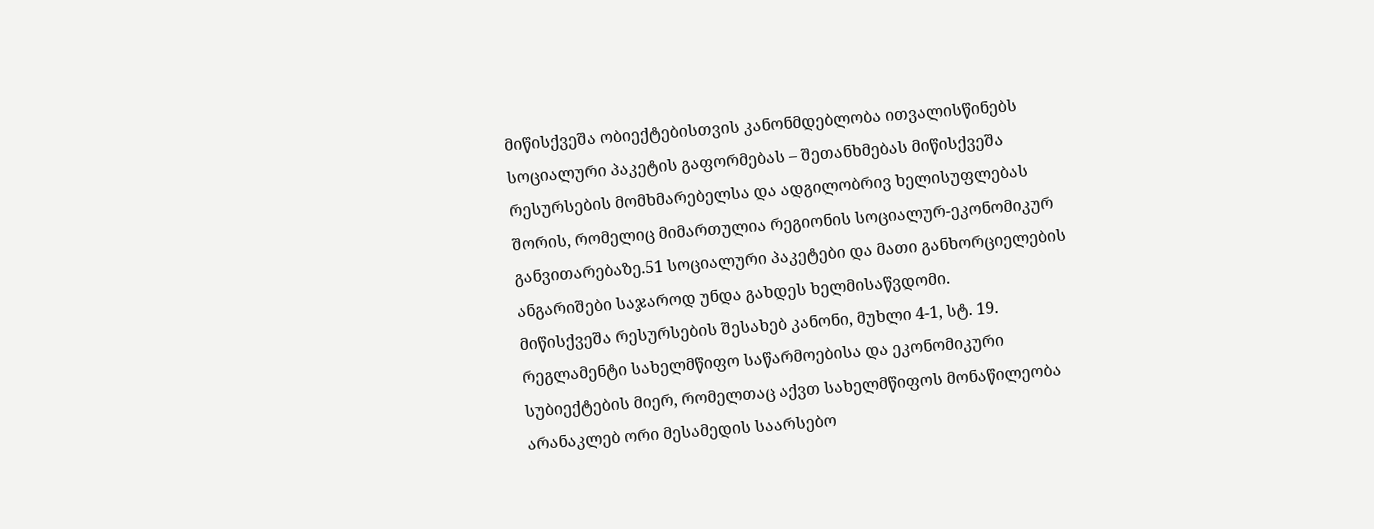მიწისქვეშა ობიექტებისთვის კანონმდებლობა ითვალისწინებს სოციალური პაკეტის გაფორმებას – შეთანხმებას მიწისქვეშა რესურსების მომხმარებელსა და ადგილობრივ ხელისუფლებას შორის, რომელიც მიმართულია რეგიონის სოციალურ-ეკონომიკურ განვითარებაზე.51 სოციალური პაკეტები და მათი განხორციელების ანგარიშები საჯაროდ უნდა გახდეს ხელმისაწვდომი.
მიწისქვეშა რესურსების შესახებ კანონი, მუხლი 4-1, სტ. 19. რეგლამენტი სახელმწიფო საწარმოებისა და ეკონომიკური სუბიექტების მიერ, რომელთაც აქვთ სახელმწიფოს მონაწილეობა არანაკლებ ორი მესამედის საარსებო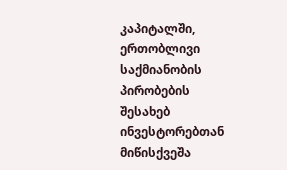კაპიტალში, ერთობლივი საქმიანობის პირობების შესახებ ინვესტორებთან მიწისქვეშა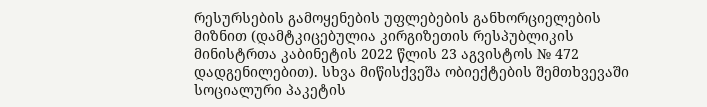რესურსების გამოყენების უფლებების განხორციელების მიზნით (დამტკიცებულია კირგიზეთის რესპუბლიკის მინისტრთა კაბინეტის 2022 წლის 23 აგვისტოს № 472 დადგენილებით). სხვა მიწისქვეშა ობიექტების შემთხვევაში სოციალური პაკეტის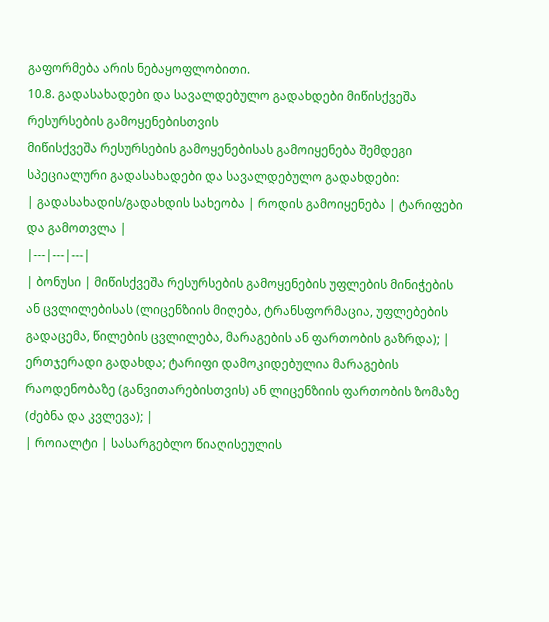გაფორმება არის ნებაყოფლობითი.
10.8. გადასახადები და სავალდებულო გადახდები მიწისქვეშა რესურსების გამოყენებისთვის
მიწისქვეშა რესურსების გამოყენებისას გამოიყენება შემდეგი სპეციალური გადასახადები და სავალდებულო გადახდები:
| გადასახადის/გადახდის სახეობა | როდის გამოიყენება | ტარიფები და გამოთვლა |
|---|---|---|
| ბონუსი | მიწისქვეშა რესურსების გამოყენების უფლების მინიჭების ან ცვლილებისას (ლიცენზიის მიღება, ტრანსფორმაცია, უფლებების გადაცემა, წილების ცვლილება, მარაგების ან ფართობის გაზრდა); | ერთჯერადი გადახდა; ტარიფი დამოკიდებულია მარაგების რაოდენობაზე (განვითარებისთვის) ან ლიცენზიის ფართობის ზომაზე (ძებნა და კვლევა); |
| როიალტი | სასარგებლო წიაღისეულის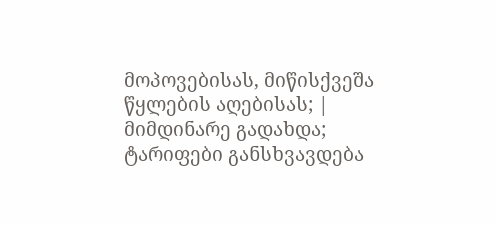მოპოვებისას, მიწისქვეშა წყლების აღებისას; | მიმდინარე გადახდა; ტარიფები განსხვავდება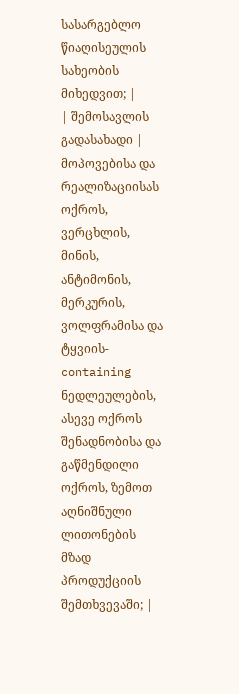სასარგებლო წიაღისეულის სახეობის მიხედვით; |
| შემოსავლის გადასახადი | მოპოვებისა და რეალიზაციისას ოქროს, ვერცხლის, მინის, ანტიმონის, მერკურის, ვოლფრამისა და ტყვიის-containing ნედლეულების, ასევე ოქროს შენადნობისა და გაწმენდილი ოქროს, ზემოთ აღნიშნული ლითონების მზად პროდუქციის შემთხვევაში; |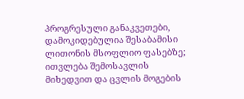პროგრესული განაკვეთები, დამოკიდებულია შესაბამისი ლითონის მსოფლიო ფასებზე; ითვლება შემოსავლის მიხედვით და ცვლის მოგების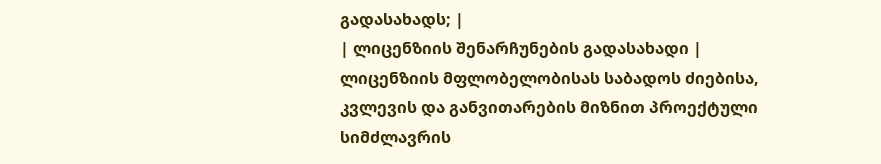გადასახადს; |
| ლიცენზიის შენარჩუნების გადასახადი | ლიცენზიის მფლობელობისას საბადოს ძიებისა, კვლევის და განვითარების მიზნით პროექტული სიმძლავრის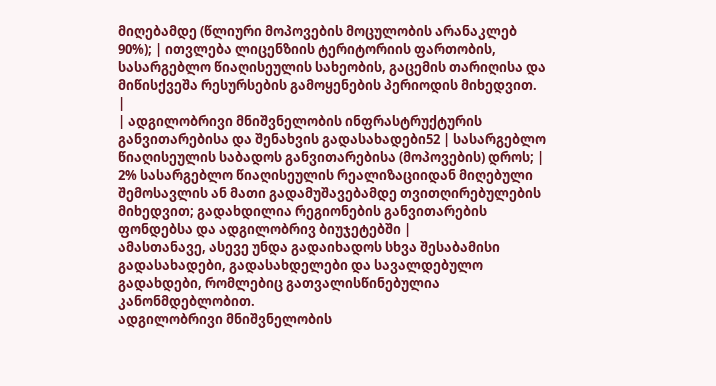მიღებამდე (წლიური მოპოვების მოცულობის არანაკლებ 90%); | ითვლება ლიცენზიის ტერიტორიის ფართობის, სასარგებლო წიაღისეულის სახეობის, გაცემის თარიღისა და მიწისქვეშა რესურსების გამოყენების პერიოდის მიხედვით. |
| ადგილობრივი მნიშვნელობის ინფრასტრუქტურის განვითარებისა და შენახვის გადასახადები52 | სასარგებლო წიაღისეულის საბადოს განვითარებისა (მოპოვების) დროს; | 2% სასარგებლო წიაღისეულის რეალიზაციიდან მიღებული შემოსავლის ან მათი გადამუშავებამდე თვითღირებულების მიხედვით; გადახდილია რეგიონების განვითარების ფონდებსა და ადგილობრივ ბიუჯეტებში |
ამასთანავე, ასევე უნდა გადაიხადოს სხვა შესაბამისი გადასახადები, გადასახდელები და სავალდებულო გადახდები, რომლებიც გათვალისწინებულია კანონმდებლობით.
ადგილობრივი მნიშვნელობის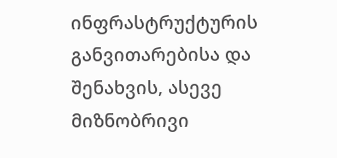ინფრასტრუქტურის განვითარებისა და შენახვის, ასევე მიზნობრივი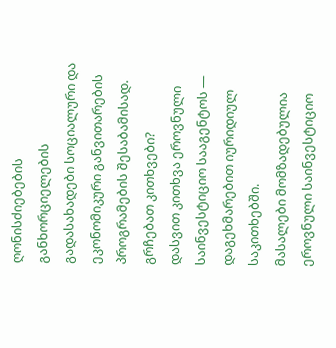ღონისძიებების განხორციელების გადასახადები სოციალური და ეკონომიკური განვითარების პროგრამების შესაბამისად.
გრჩებათ კითხვები?
დასვით კითხვა ეროვნული საინვესტიციო სააგენტოს — დაგეხმარებით იურიდიულ საკითხებში.
მასალები მომზადებულია ეროვნული საინვესტიციო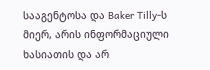სააგენტოსა და Baker Tilly-ს მიერ, არის ინფორმაციული ხასიათის და არ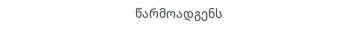წარმოადგენს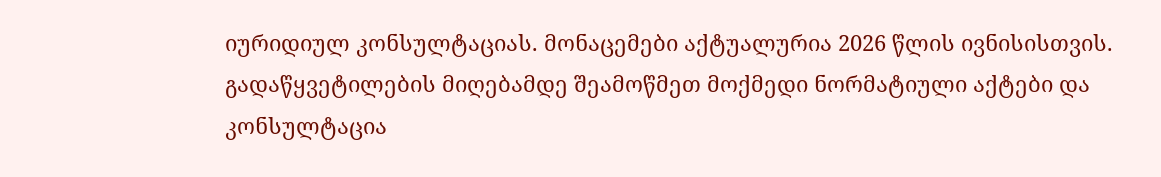იურიდიულ კონსულტაციას. მონაცემები აქტუალურია 2026 წლის ივნისისთვის. გადაწყვეტილების მიღებამდე შეამოწმეთ მოქმედი ნორმატიული აქტები და კონსულტაცია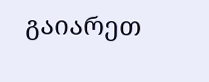გაიარეთ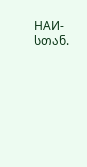НАИ-სთან.